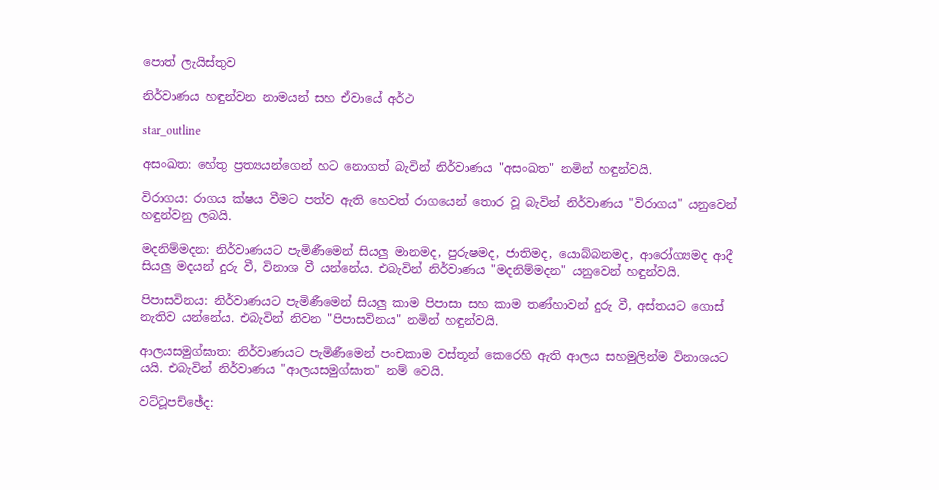පොත් ලැයිස්තුව

නිර්වාණය හඳුන්වන නාමයන් සහ ඒවායේ අර්ථ

star_outline

අසංඛත: හේතු ප්‍රත්‍යයන්ගෙන් හට නොගත් බැවින් නිර්වාණය "අසංඛත" නමින් හඳුන්වයි.

විරාගය: රාගය ක්ෂය වීමට පත්ව ඇති හෙවත් රාගයෙන් තොර වූ බැවින් නිර්වාණය "විරාගය" යනුවෙන් හඳුන්වනු ලබයි.

මදනිම්මදන: නිර්වාණයට පැමිණීමෙන් සියලු මානමද, පුරුෂමද, ජාතිමද, යොබ්බනමද, ආරෝග්‍යමද ආදී සියලු මදයන් දුරු වී, විනාශ වී යන්නේය. එබැවින් නිර්වාණය "මදනිම්මදන" යනුවෙන් හඳුන්වයි.

පිපාසවිනය: නිර්වාණයට පැමිණීමෙන් සියලු කාම පිපාසා සහ කාම තණ්හාවන් දුරු වී, අස්තයට ගොස් නැතිව යන්නේය. එබැවින් නිවන "පිපාසවිනය" නමින් හඳුන්වයි.

ආලයසමුග්ඝාත: නිර්වාණයට පැමිණීමෙන් පංචකාම වස්තූන් කෙරෙහි ඇති ආලය සහමුලින්ම විනාශයට යයි. එබැවින් නිර්වාණය "ආලයසමුග්ඝාත" නම් වෙයි.

වට්ටූපච්ඡේද: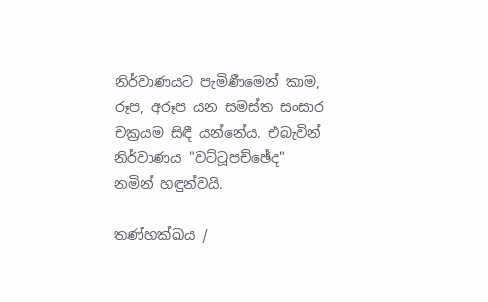නිර්වාණයට පැමිණීමෙන් කාම, රූප, අරූප යන සමස්ත සංසාර චක්‍රයම සිඳී යන්නේය. එබැවින් නිර්වාණය "වට්ටූපච්ඡේද" නමින් හඳුන්වයි.

තණ්හක්ඛය /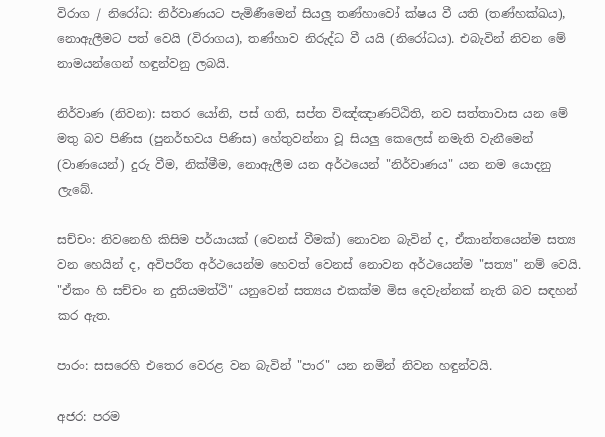විරාග / නිරෝධ: නිර්වාණයට පැමිණීමෙන් සියලු තණ්හාවෝ ක්ෂය වී යති (තණ්හක්ඛය), නොඇලීමට පත් වෙයි (විරාගය), තණ්හාව නිරුද්ධ වී යයි (නිරෝධය). එබැවින් නිවන මේ නාමයන්ගෙන් හඳුන්වනු ලබයි.

නිර්වාණ (නිවන): සතර යෝනි, පස් ගති, සප්ත විඤ්ඤාණට්ඨිති, නව සත්තාවාස යන මේ මතු බව පිණිස (පුනර්භවය පිණිස) හේතුවන්නා වූ සියලු කෙලෙස් නමැති වැනීමෙන් (වාණයෙන්) දුරු වීම, නික්මීම, නොඇලීම යන අර්ථයෙන් "නිර්වාණය" යන නම යොදනු ලැබේ.

සච්චං: නිවනෙහි කිසිම පර්යායක් (වෙනස් වීමක්) නොවන බැවින් ද, ඒකාන්තයෙන්ම සත්‍ය වන හෙයින් ද, අවිපරීත අර්ථයෙන්ම හෙවත් වෙනස් නොවන අර්ථයෙන්ම "සත්‍ය" නම් වෙයි. "ඒකං හි සච්චං න දුතියමත්ථි" යනුවෙන් සත්‍යය එකක්ම මිස දෙවැන්නක් නැති බව සඳහන් කර ඇත.

පාරං: සසරෙහි එතෙර වෙරළ වන බැවින් "පාර" යන නමින් නිවන හඳුන්වයි.

අජර: පරම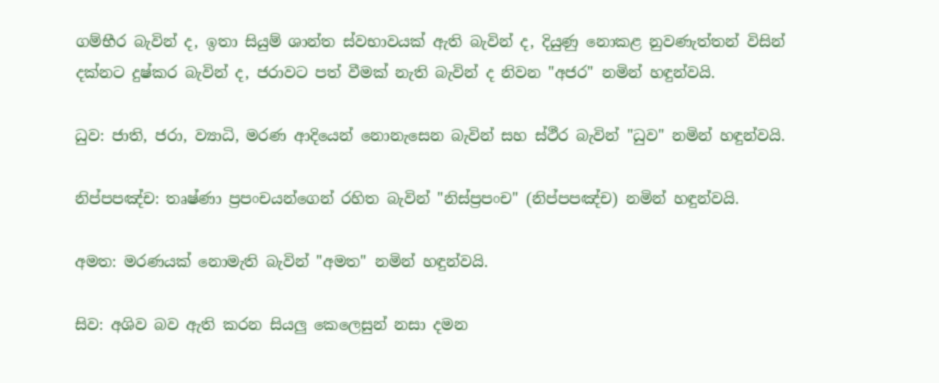ගම්භීර බැවින් ද, ඉතා සියුම් ශාන්ත ස්වභාවයක් ඇති බැවින් ද, දියුණු නොකළ නුවණැත්තන් විසින් දක්නට දුෂ්කර බැවින් ද, ජරාවට පත් වීමක් නැති බැවින් ද නිවන "අජර" නමින් හඳුන්වයි.

ධුව: ජාති, ජරා, ව්‍යාධි, මරණ ආදියෙන් නොනැසෙන බැවින් සහ ස්ථීර බැවින් "ධුව" නමින් හඳුන්වයි.

නිප්පපඤ්ච: තෘෂ්ණා ප්‍රපංචයන්ගෙන් රහිත බැවින් "නිස්ප්‍රපංච" (නිප්පපඤ්ච) නමින් හඳුන්වයි.

අමත: මරණයක් නොමැති බැවින් "අමත" නමින් හඳුන්වයි.

සිව: අශිව බව ඇති කරන සියලු කෙලෙසුන් නසා දමන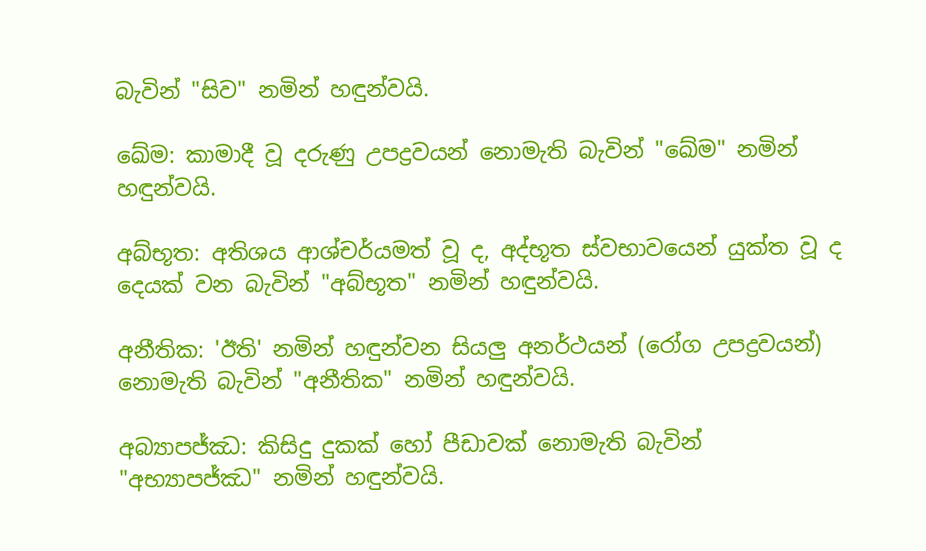බැවින් "සිව" නමින් හඳුන්වයි.

ඛේම: කාමාදී වූ දරුණු උපද්‍රවයන් නොමැති බැවින් "ඛේම" නමින් හඳුන්වයි.

අබ්භූත: අතිශය ආශ්චර්යමත් වූ ද, අද්භූත ස්වභාවයෙන් යුක්ත වූ ද දෙයක් වන බැවින් "අබ්භූත" නමින් හඳුන්වයි.

අනීතික: 'ඊති' නමින් හඳුන්වන සියලු අනර්ථයන් (රෝග උපද්‍රවයන්) නොමැති බැවින් "අනීතික" නමින් හඳුන්වයි.

අබ්‍යාපජ්ඣ: කිසිදු දුකක් හෝ පීඩාවක් නොමැති බැවින් "අභ්‍යාපජ්ඣ" නමින් හඳුන්වයි.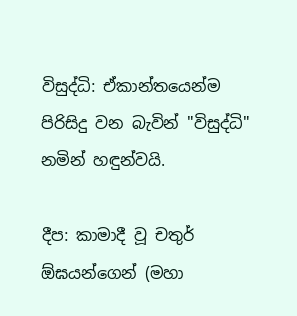විසුද්ධි: ඒකාන්තයෙන්ම පිරිසිදු වන බැවින් "විසුද්ධි" නමින් හඳුන්වයි.

දීප: කාමාදී වූ චතුර් ඕඝයන්ගෙන් (මහා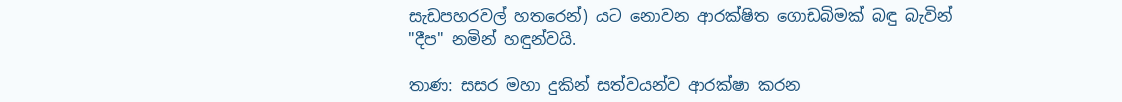සැඩපහරවල් හතරෙන්) යට නොවන ආරක්ෂිත ගොඩබිමක් බඳු බැවින් "දීප" නමින් හඳුන්වයි.

තාණ: සසර මහා දුකින් සත්වයන්ව ආරක්ෂා කරන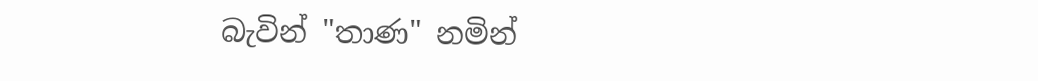බැවින් "තාණ" නමින්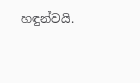හඳුන්වයි.